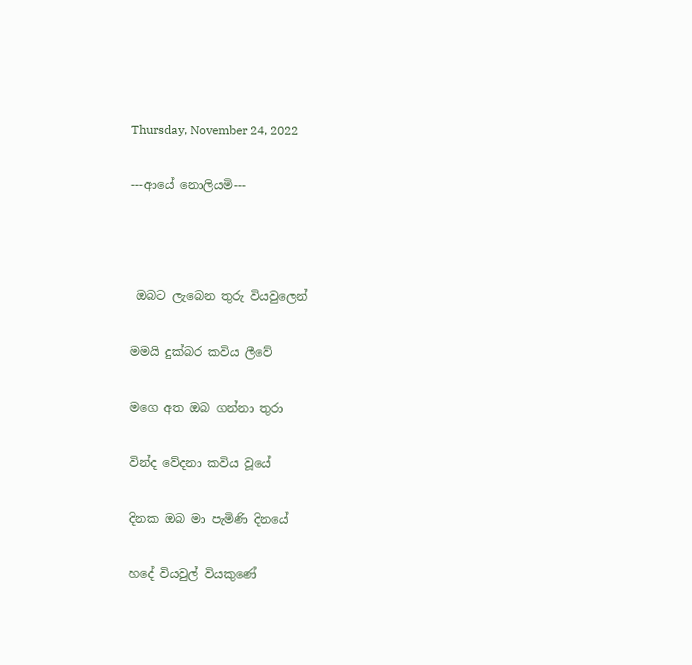Thursday, November 24, 2022

---ආයේ නොලියමි---



 ඔබට ලැබෙන තුරු වියවුලෙන්

මමයි දුක්බර කවිය ලීවේ

මගෙ අත ඔබ ගන්නා තුරා

වින්ද වේදනා කවිය වූයේ

දිනක ඔබ මා පැමිණි දිනයේ

හදේ වියවුල් වියකුණේ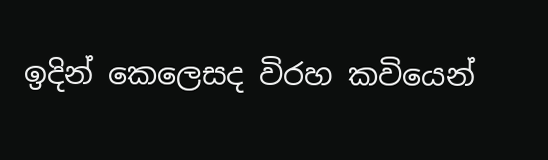ඉදින් කෙලෙසද විරහ කවියෙන්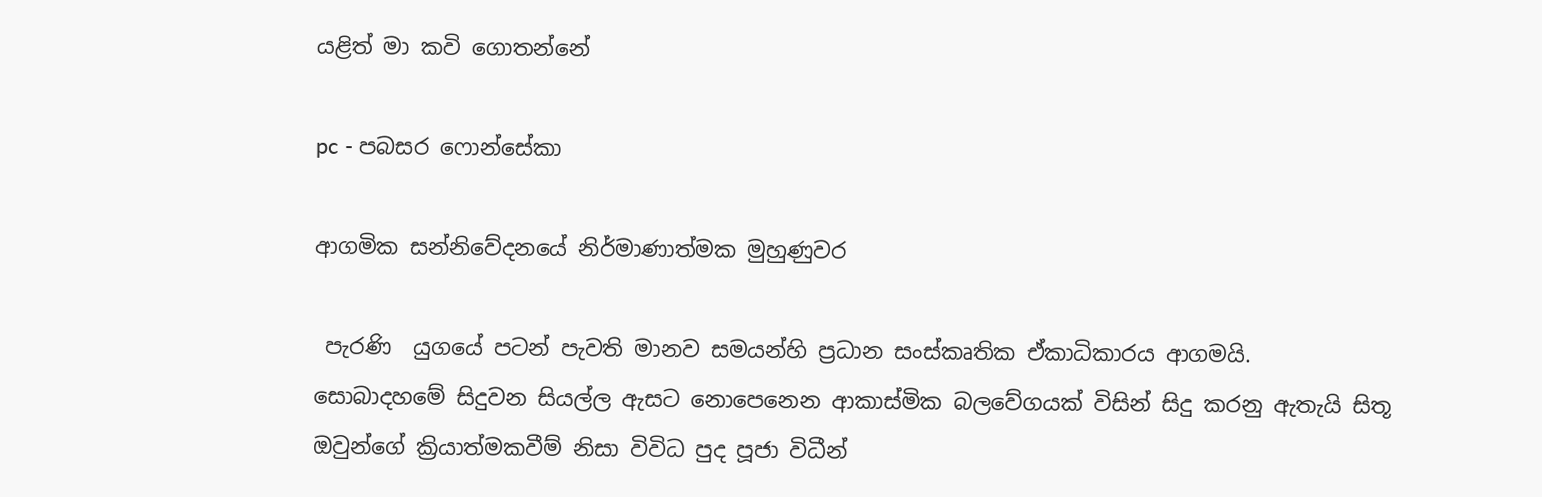යළිත් මා කවි ගොතන්නේ

pc - පබසර ෆොන්සේකා

ආගමික සන්නිවේදනයේ නිර්මාණාත්මක මුහුණුවර

 පැරණි  යුගයේ පටන් පැවති මානව සමයන්හි ප්‍රධාන සංස්කෘතික ඒකාධිකාරය ආගමයි. සොබාදහමේ සිදුවන සියල්ල ඇසට නොපෙනෙන ආකාස්මික බලවේගයක් විසින් සිදු කරනු ඇතැයි සිතූ ඔවුන්ගේ ක්‍රියාත්මකවීම් නිසා විවිධ පුද පූජා විධීන්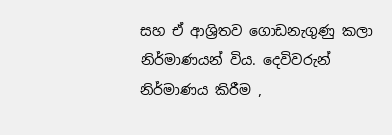සහ ඒ ආශ්‍රිතව ගොඩනැගුණු කලා නිර්මාණයන් විය. දෙවිවරුන් නිර්මාණය කිරීම ,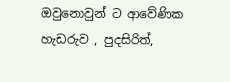ඔවුනොවුන් ට ආවේණික හැඩරුව , පුදසිරිත්,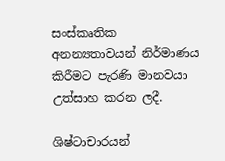සංස්කෘතික අනන්‍යතාවයන් නිර්මාණය කිරීමට පැරණි මානවයා උත්සාහ කරන ලදී.

ශිෂ්ටාචාරයන්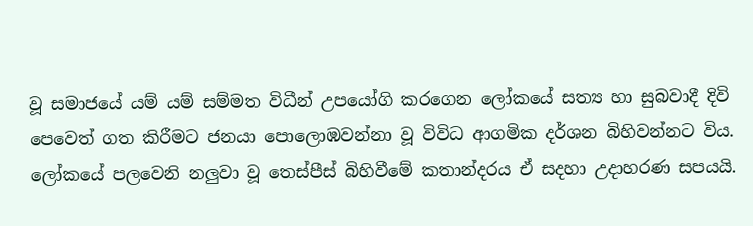වූ සමාජයේ යම් යම් සම්මත විධීන් උපයෝගි කරගෙන ලෝකයේ සත්‍ය හා සුබවාදී දිවි පෙවෙත් ගත කිරීමට ජනයා පොලොඹවන්නා වූ විවිධ ආගමික දර්ශන බිහිවන්නට විය. ලෝකයේ පලවෙනි නලුවා වූ තෙස්පීස් බිහිවීමේ කතාන්දරය ඒ සදහා උදාහරණ සපයයි.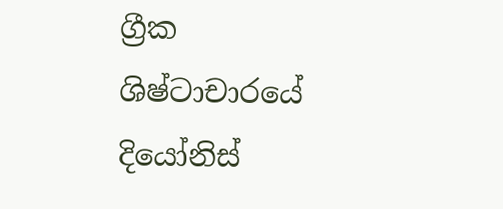ග්‍රීක ශිෂ්ටාචාරයේ දියෝනිස්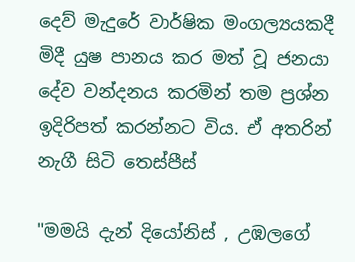දෙව් මැදුරේ වාර්ෂික මංගල්‍යයකදී මිදී යුෂ පානය කර මත් වූ ජනයා දේව වන්දනය කරමින් තම ප්‍රශ්න ඉදිරිපත් කරන්නට විය. ඒ අතරින් නැගී සිටි තෙස්පීස්

"මමයි දැන් දියෝනිස් , උඹලගේ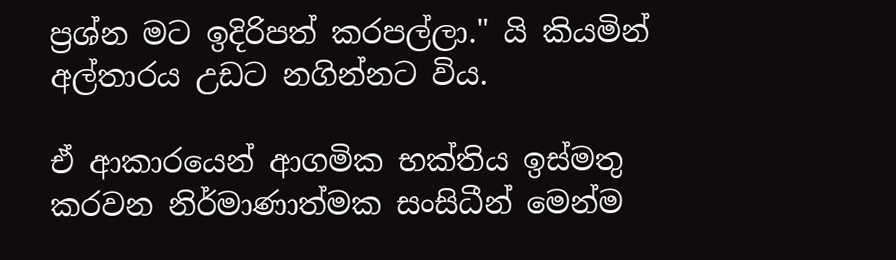ප්‍රශ්න මට ඉදිරිපත් කරපල්ලා." යි කියමින් අල්තාරය උඩට නගින්නට විය.

ඒ ආකාරයෙන් ආගමික භක්තිය ඉස්මතු කරවන නිර්මාණාත්මක සංසිධීන් මෙන්ම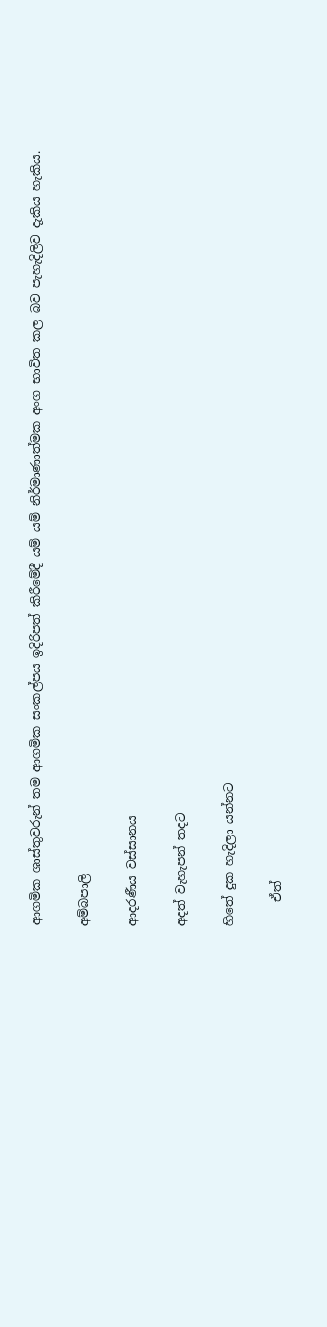ආගමික ශාස්තුවරුන් තම ආගමික සංකල්පය ඉදිරිපත් කිරීමේදී යම් යම් නිර්මාණාත්මක අංග භාවිත කල බව පැහැදිලිව දැකිය හැකිය.

අම්බපාලි

ආදරණීය වස්සානය

අදත් වැහැපන් තදට

හිතේ දුක හැදිලා යන්නට

    ඒත්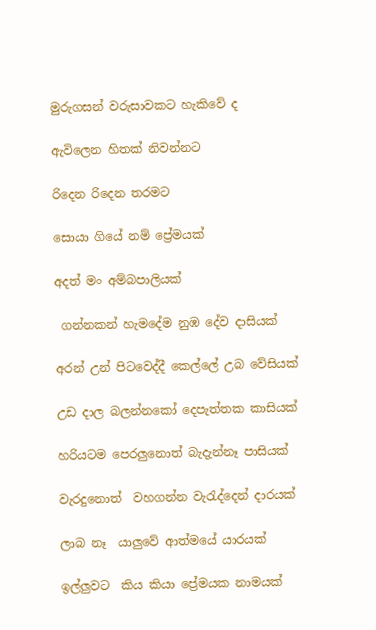මුරුගසන් වරුසාවකට හැකිවේ ද

ඇවිලෙන හිතක් නිවන්නට

රිදෙන රිදෙන තරමට

සොයා ගියේ නම් ප්‍රේමයක්

අදත් මං අම්බපාලියක්

 ගන්නකන් හැමදේම නුඹ දේව දාසියක්

අරන් උන් පිටවෙද්දී කෙල්ලේ උබ වේසියක්

උඩ දාල බලන්නකෝ දෙපැත්තක කාසියක්

හරියටම පෙරලුනොත් බැදැන්නෑ පාසියක්

වැරදුනොත්  වහගන්න වැරැද්දෙන් දාරයක්

ලාබ නෑ  යාලුවේ ආත්මයේ යාරයක්

ඉල්ලුවට  කිය කියා ප්‍රේමයක නාමයක්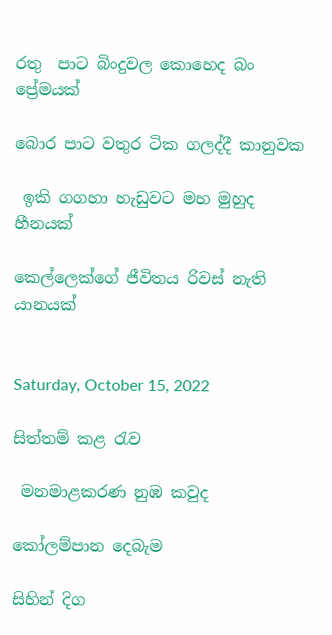රතු  පාට බිංදුවල කොහෙද බං ප්‍රේමයක්

බොර පාට වතුර ටික ගලද්දී කානුවක

 ඉකි ගගහා හැඩුවට මහ මුහුද හීනයක්

කෙල්ලෙක්ගේ ජීවිතය රිවස් නැති යානයක්


Saturday, October 15, 2022

සිත්තම් කළ රැව

 මනමාළකරණ නුඹ කවුද

කෝලම්පාන දෙබැම

සිහින් දිග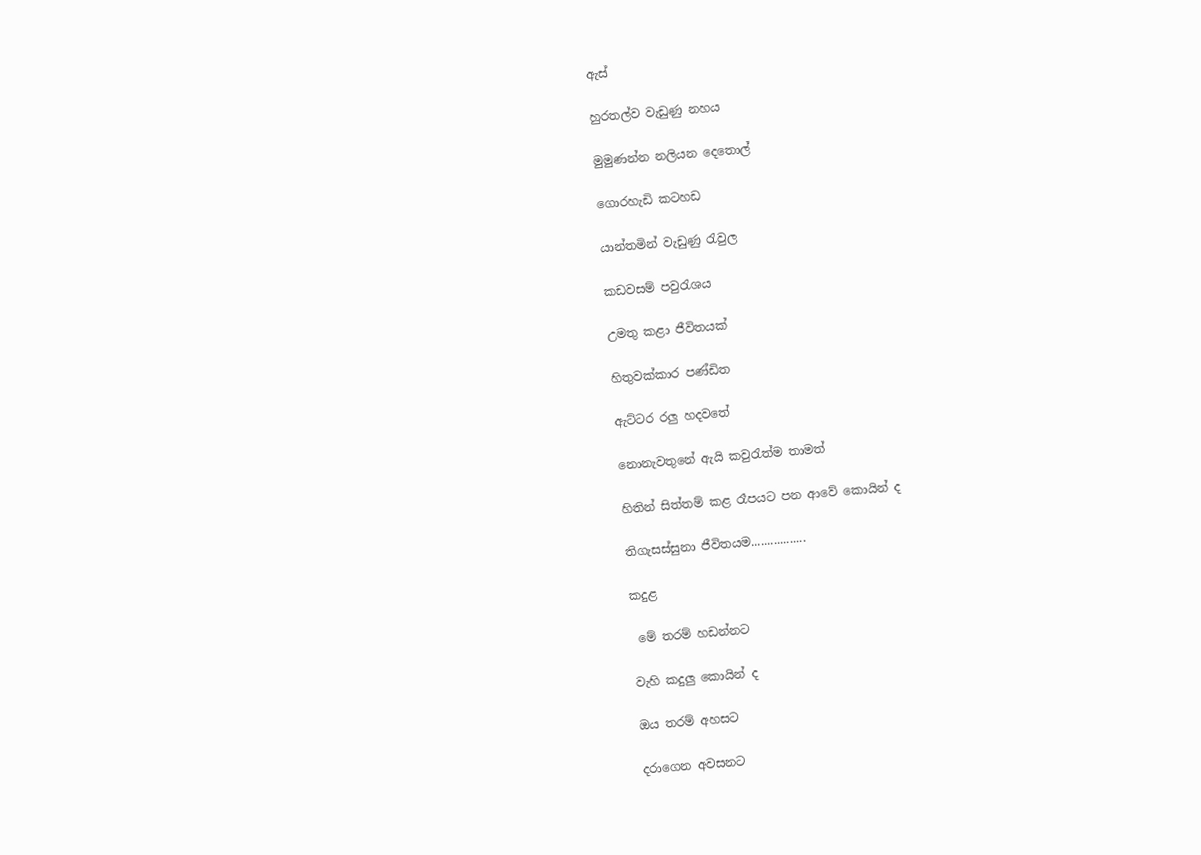ඇස්

හුරතල්ව වැඩුණු නහය

මුමුණන්න නලියන දෙතොල්

ගොරහැඩි කටහඩ

යාන්තමින් වැඩුණු රැවුල

කඩවසම් පවුරැශය

උමතු කළා ජීවිතයක්

හිතුවක්කාර පණ්ඩිත

ඇට්ටර රලු හදවතේ

නොනැවතුනේ ඇයි කවුරැත්ම තාමත්

හිතින් සිත්තම් කළ රෑපයට පන ආවේ කොයින් ද

තිගැසස්සුනා ජීවිතයම.................

කදුළ

 මේ තරම් හඩන්නට

වැහි කදුලු කොයින් ද

ඔය තරම් අහසට

දරාගෙන අවසනට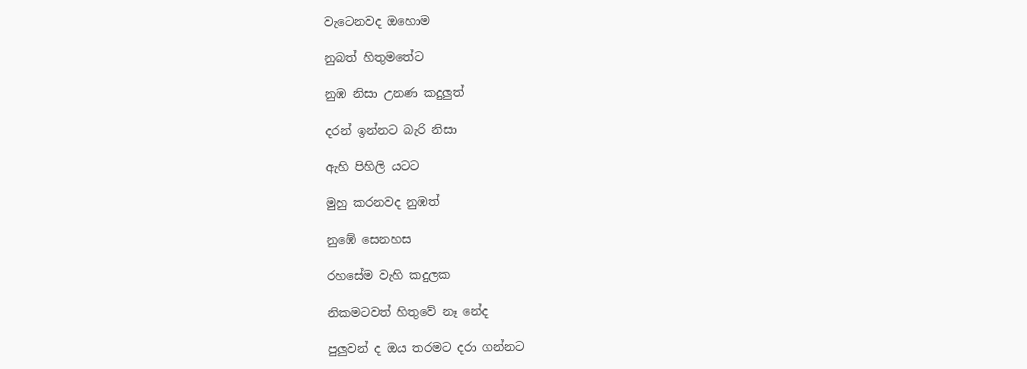වැටෙනවද ඔහොම

නුබත් හිතුමතේට

නුඹ නිසා උනණ කදුලුත්

දරන් ඉන්නට බැරි නිසා

ඇහි පිහිලි යටට

මුහු කරනවද නුඹත්

නුඹේ සෙනහස

රහසේම වැහි කදුලක

නිකමටවත් හිතුවේ නෑ නේද

පුලුවන් ද ඔය තරමට දරා ගන්නට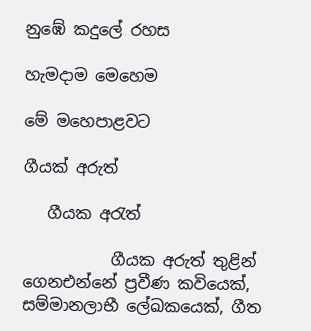නුඹේ කදුලේ රහස

හැමදාම මෙහෙම

මේ මහ‍ෙපාළවට

ගීයක් අරුත්

   ගීයක අරැත්

           ගීයක අරුත් තුළින් ගෙනඑන්නේ ප්‍රවීණ කවියෙක්, සම්මානලාභී ලේඛකයෙක්, ගීත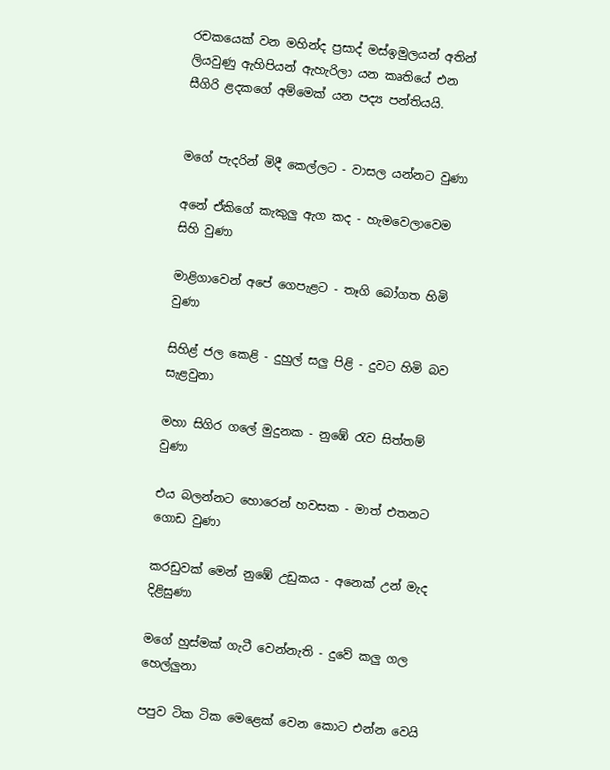රචකයෙක් වන මහින්ද ප්‍රසාද් මස්ඉමුලයන් අතින් ලියවුණු ඇහිපියන් ඇහැරිලා යන කෘතියේ එන සීගිරි ළදකගේ අම්මෙක් යන පද්‍ය පන්තියයි.


මගේ පැදරින් මිදී කෙල්ලට - වාසල යන්නට වුණා

අනේ ඒකිගේ කැකුලු ඇග කද - හැමවෙලාවෙම සිහි වුණා

මාළිගාවෙන් අපේ ගෙපැළට - තෑගි බෝගත හිමි වුණා

සිහිළ් ජල කෙළි - දුහුල් සලු පිළි - දුවට හිමි බව සැළවුනා

මහා සිගිර ගලේ මුදුනක - නුඹේ රැව සිත්තම් වුණා

එය බලන්නට හොරෙන් හවසක - මාත් එතනට ගොඩ වුණා

කරඩුවක් මෙන් නුඹේ උඩුකය - අනෙක් උන් මැද දිළිසුණා

මගේ හුස්මක් ගැටී වෙන්නැති - දුවේ කලු ගල හෙල්ලුනා

පපුව ටික ටික මෙළෙක් වෙන කොට එන්න වෙයි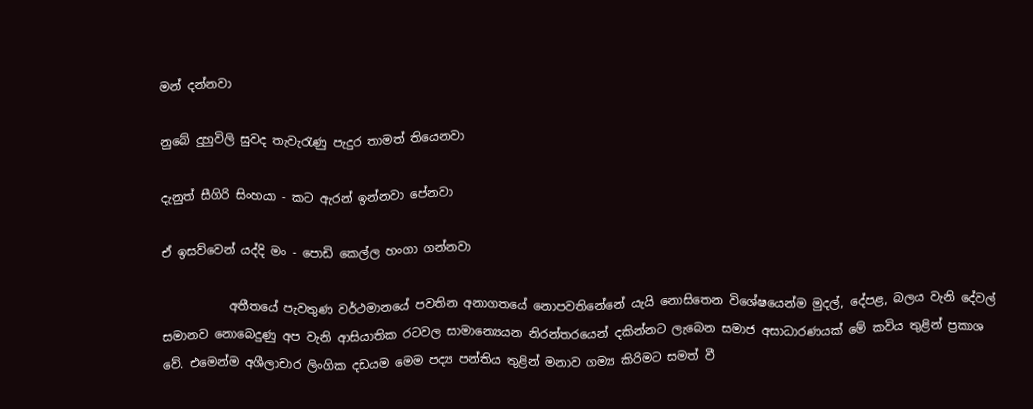මන් දන්නවා

නුබේ දුහුවිලි සුවද තැවැරැණු පැදුර තාමත් තියෙනවා

දැනුත් සීගිරි සිංහයා - කට ඇරන් ඉන්නවා පේනවා

ඒ ඉසව්වෙන් යද්දි මං - පොඩි කෙල්ල හංගා ගන්නවා

           අතීතයේ පැවතුණ වර්ථමානයේ පවතින අනාගතයේ නොපවතිනේනේ යැයි නොසිතෙන විශේෂයෙන්ම මුදල්, දේපළ, බලය වැනි දේවල් සමානව නොබෙදුණු අප වැනි ආසියාතික රටවල සාමාන්‍යෙයන නිරන්තරයෙන් දකින්නට ලැබෙන සමාජ අසාධාරණයක් මේ කවිය තුළින් ප්‍රකාශ වේ. එමෙන්ම අශීලාචාර ලිංගික දඩයම මෙම පද්‍ය පන්තිය තුළින් මනාව ගම්‍ය කිරිමට සමත් වී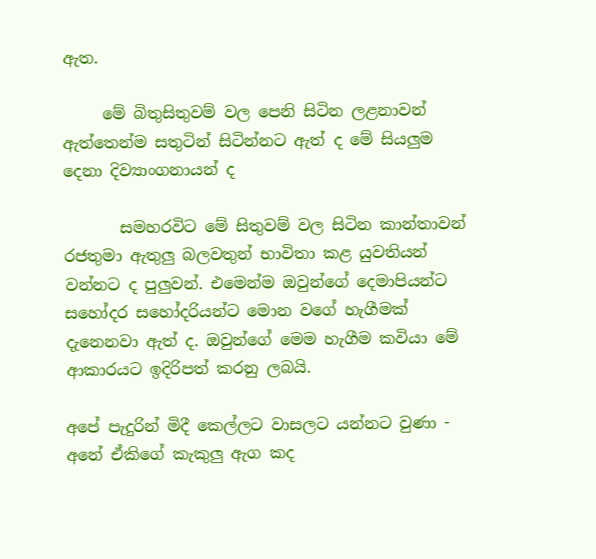ඇත.

     මේ බිතුසිතුවම් වල පෙනි සිටින ලළනාවන් ඇත්තෙන්ම සතුටින් සිටින්නට ඇත් ද මේ සියලුම දෙනා දිව්‍යාංගනායන් ද

       සමහරවිට මේ සිතුවම් වල සිටින කාන්තාවන් රජතුමා ඇතුලු බලවතුන් භාවිතා කළ යුවතියන් වන්නට ද පුලුවන්. එමෙන්ම ඔවුන්ගේ දෙමාපියන්ට සහෝදර සහෝදරියන්ට මොන වගේ හැගීමක් දැනෙනවා ඇත් ද. ඔවුන්ගේ මෙම හැගීම කවියා මේ ආකාරයට ඉදිරිපත් කරනු ලබයි.

අපේ පැදුරින් මිදී කෙල්ලට වාසලට යන්නට වුණා - අනේ ඒකිගේ කැකුලු ඇග කද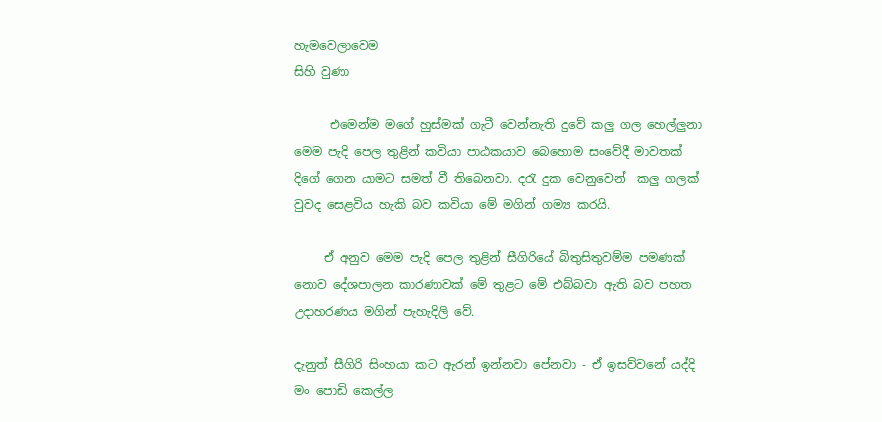හැමවෙලාවෙම                                                                                                                                      සිහි වුණා

      එමෙන්ම මගේ හුස්මක් ගැටී වෙන්නැති දුවේ කලු ගල හෙල්ලුනා මෙම පැදි පෙල තුළින් කවියා පාඨකයාව බෙහොම සංවේදී මාවතක් දිගේ ගෙන යාමට සමත් වී තිබෙනවා. දරැ දුක වෙනුවෙන්  කලු ගලක් වුවද සෙළවිය හැකි බව කවියා මේ මගින් ගම්‍ය කරයි.

     ඒ අනුව මෙම පැදි පෙල තුළින් සීගිරියේ බිතුසිතුවම්ම පමණක් නොව දේශපාලන කාරණාවක් මේ තුළට මේ එබ්බවා ඇති බව පහත උදාහරණය මගින් පැහැදිලි වේ.

දැනුත් සීගිරි සිංහයා කට ඇරන් ඉන්නවා පේනවා - ඒ ඉසව්වනේ යද්දි මං පොඩි කෙල්ල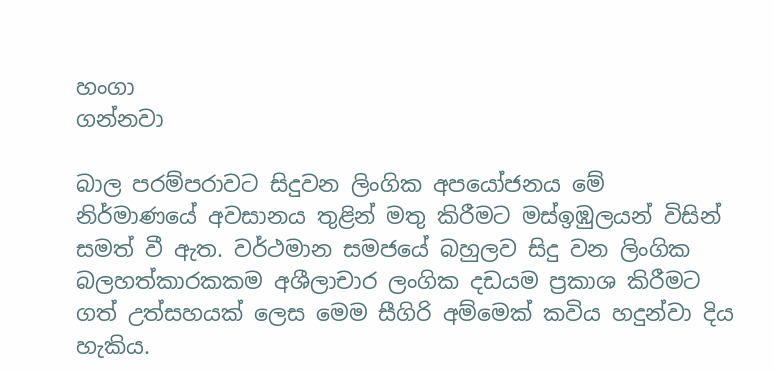හංගා                                                                                                                                    ගන්නවා

බාල පරම්පරාවට සිදුවන ලිංගික අපයෝජනය මේ නිර්මාණයේ අවසානය තුළින් මතු කිරීමට මස්ඉඹුලයන් විසින් සමත් වී ඇත. වර්ථමාන සමජයේ බහුලව සිදු වන ලිංගික බලහත්කාරකකම අශීලාචාර ලංගික දඩයම ප්‍රකාශ කිරීමට ගත් උත්සහයක් ලෙස මෙම සීගිරි අම්මෙක් කවිය හදුන්වා දිය හැකිය.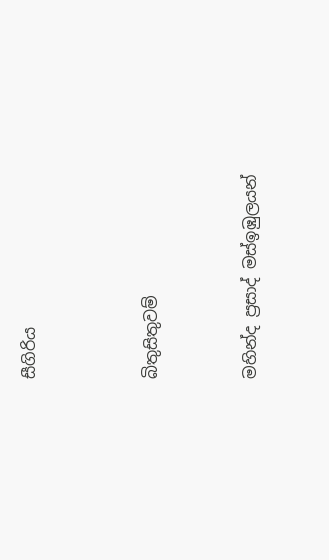සීගිරිය




බිතුසිතුවම්



මහින්ද ප්‍රසාද් මස්ඉඹුලයන්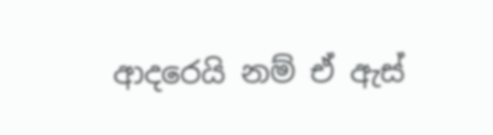ආදරෙයි නම් ඒ ඇස්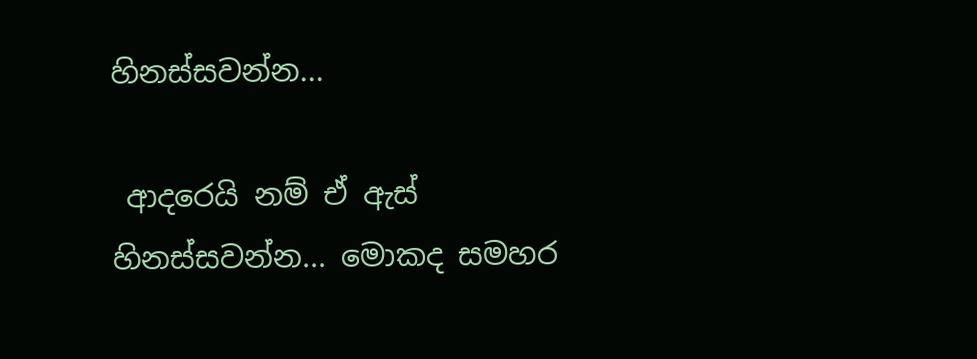හිනස්සවන්න...

 ආදරෙයි නම් ඒ ඇස් හිනස්සවන්න... මොකද සමහර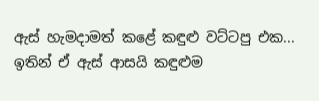ඇස් හැමදාමත් කළේ කඳුළු වට්ටපු එක... ඉතින් ඒ ඇස් ආසයි කඳුළුම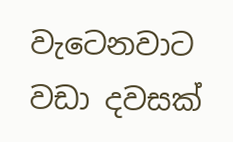වැටෙනවාට වඩා දවසක්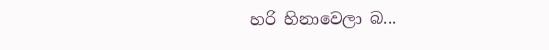හරි හිනාවෙලා බ...